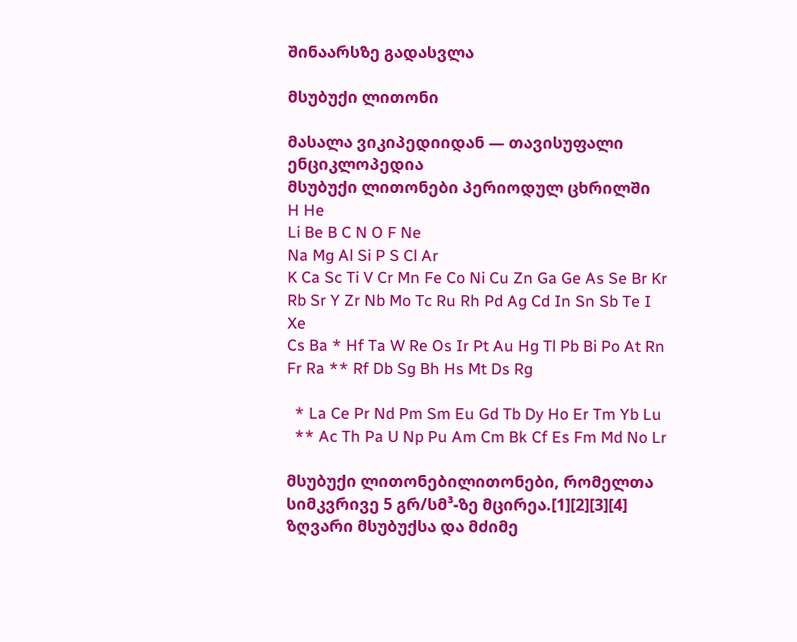შინაარსზე გადასვლა

მსუბუქი ლითონი

მასალა ვიკიპედიიდან — თავისუფალი ენციკლოპედია
მსუბუქი ლითონები პერიოდულ ცხრილში
H He
Li Be B C N O F Ne
Na Mg Al Si P S Cl Ar
K Ca Sc Ti V Cr Mn Fe Co Ni Cu Zn Ga Ge As Se Br Kr
Rb Sr Y Zr Nb Mo Tc Ru Rh Pd Ag Cd In Sn Sb Te I Xe
Cs Ba * Hf Ta W Re Os Ir Pt Au Hg Tl Pb Bi Po At Rn
Fr Ra ** Rf Db Sg Bh Hs Mt Ds Rg

  * La Ce Pr Nd Pm Sm Eu Gd Tb Dy Ho Er Tm Yb Lu
  ** Ac Th Pa U Np Pu Am Cm Bk Cf Es Fm Md No Lr

მსუბუქი ლითონებილითონები, რომელთა სიმკვრივე 5 გრ/სმ³-ზე მცირეა.[1][2][3][4] ზღვარი მსუბუქსა და მძიმე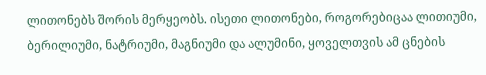ლითონებს შორის მერყეობს. ისეთი ლითონები, როგორებიცაა ლითიუმი, ბერილიუმი, ნატრიუმი, მაგნიუმი და ალუმინი, ყოველთვის ამ ცნების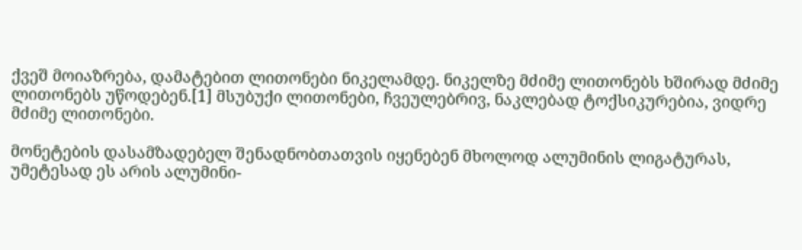ქვეშ მოიაზრება, დამატებით ლითონები ნიკელამდე. ნიკელზე მძიმე ლითონებს ხშირად მძიმე ლითონებს უწოდებენ.[1] მსუბუქი ლითონები, ჩვეულებრივ, ნაკლებად ტოქსიკურებია, ვიდრე მძიმე ლითონები.

მონეტების დასამზადებელ შენადნობთათვის იყენებენ მხოლოდ ალუმინის ლიგატურას, უმეტესად ეს არის ალუმინი-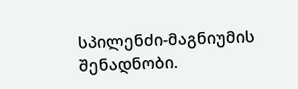სპილენძი-მაგნიუმის შენადნობი.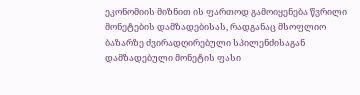ეკონომიის მიზნით ის ფართოდ გამოიყენება წვრილი მონეტების დამზადებისას, რადგანაც მსოფლიო ბაზარზე ძვირადღირებული სპილენძისაგან დამზადებული მონეტის ფასი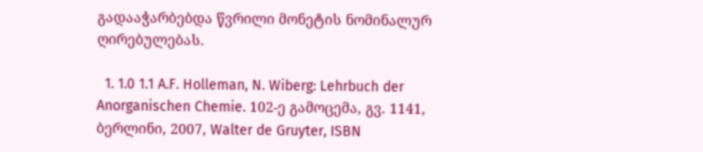გადააჭარბებდა წვრილი მონეტის ნომინალურ ღირებულებას.

  1. 1.0 1.1 A.F. Holleman, N. Wiberg: Lehrbuch der Anorganischen Chemie. 102-ე გამოცემა, გვ. 1141, ბერლინი, 2007, Walter de Gruyter, ISBN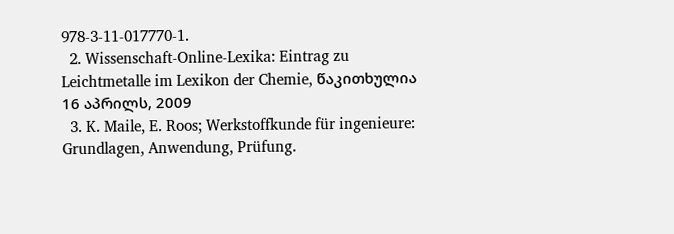978-3-11-017770-1.
  2. Wissenschaft-Online-Lexika: Eintrag zu Leichtmetalle im Lexikon der Chemie, წაკითხულია 16 აპრილს, 2009
  3. K. Maile, E. Roos; Werkstoffkunde für ingenieure: Grundlagen, Anwendung, Prüfung.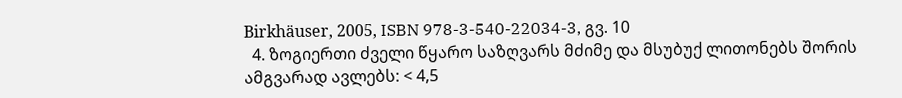Birkhäuser, 2005, ISBN 978-3-540-22034-3, გვ. 10
  4. ზოგიერთი ძველი წყარო საზღვარს მძიმე და მსუბუქ ლითონებს შორის ამგვარად ავლებს: < 4,5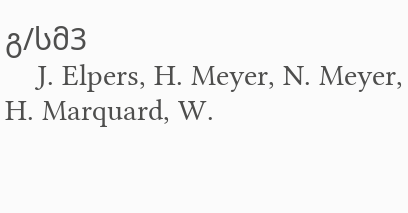გ/სმ3
    J. Elpers, H. Meyer, N. Meyer, H. Marquard, W.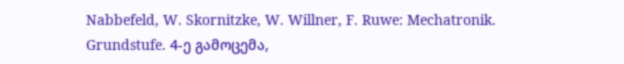Nabbefeld, W. Skornitzke, W. Willner, F. Ruwe: Mechatronik. Grundstufe. 4-ე გამოცემა,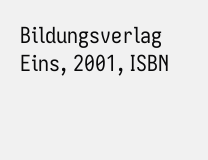Bildungsverlag Eins, 2001, ISBN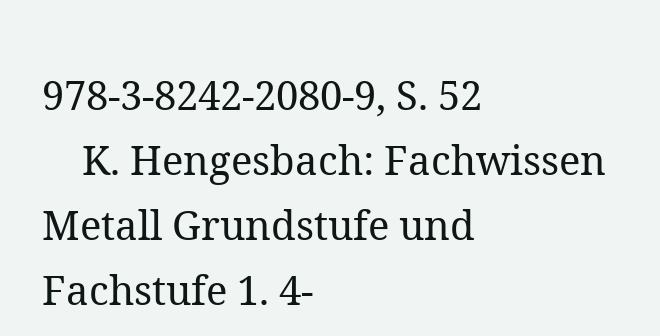978-3-8242-2080-9, S. 52
    K. Hengesbach: Fachwissen Metall Grundstufe und Fachstufe 1. 4-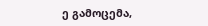ე გამოცემა,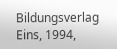Bildungsverlag Eins, 1994,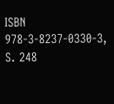ISBN 978-3-8237-0330-3, S. 248